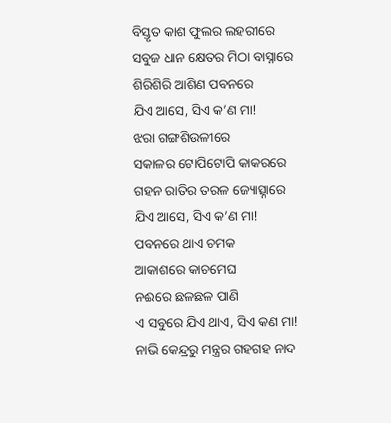ବିସ୍ତୃତ କାଶ ଫୁଲର ଲହରୀରେ
ସବୁଜ ଧାନ କ୍ଷେତର ମିଠା ବାସ୍ନାରେ
ଶିରିଶିରି ଆଶିଣ ପବନରେ
ଯିଏ ଆସେ, ସିଏ କ’ଣ ମା!
ଝରା ଗଙ୍ଗଶିଉଳୀରେ
ସକାଳର ଟୋପିଟୋପି କାକରରେ
ଗହନ ରାତିର ତରଳ ଜ୍ୟୋତ୍ସ୍ନାରେ
ଯିଏ ଆସେ, ସିଏ କ’ଣ ମା!
ପବନରେ ଥାଏ ଚମକ
ଆକାଶରେ କାଚମେଘ
ନଈରେ ଛଳଛଳ ପାଣି
ଏ ସବୁରେ ଯିଏ ଥାଏ, ସିଏ କଣ ମା!
ନାଭି କେନ୍ଦ୍ରରୁ ମନ୍ତ୍ରର ଗହଗହ ନାଦ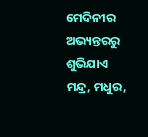ମେଦିନୀର ଅଭ୍ୟନ୍ତରରୁ ଶୁଭିଯାଏ
ମନ୍ଦ୍ର, ମଧୁର,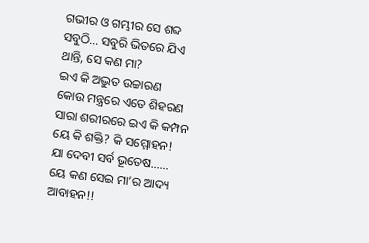ଗଭୀର ଓ ଗମ୍ଭୀର ସେ ଶବ୍ଦ
ସବୁଠି… ସବୁରି ଭିତରେ ଯିଏ ଥାନ୍ତି, ସେ କଣ ମା?
ଇଏ କି ଅଦ୍ଭୁତ ଉଚ୍ଚାରଣ
କୋଉ ମନ୍ତ୍ରରେ ଏତେ ଶିହରଣ
ସାରା ଶରୀରରେ ଇଏ କି କମ୍ପନ
ୟେ କି ଶକ୍ତି? କି ସମ୍ମୋହନ!
ଯା ଦେବୀ ସର୍ବ ଭୂତେଷ……
ୟେ କଣ ସେଇ ମା’ର ଆଦ୍ୟ ଆବାହନ!!